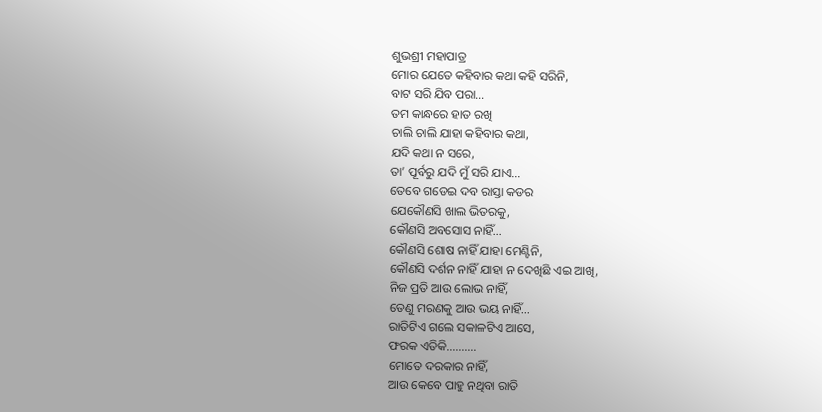ଶୁଭଶ୍ରୀ ମହାପାତ୍ର
ମୋର ଯେତେ କହିବାର କଥା କହି ସରିନି,
ବାଟ ସରି ଯିବ ପରା…
ତମ କାନ୍ଧରେ ହାତ ରଖି
ଚାଲି ଚାଲି ଯାହା କହିବାର କଥା,
ଯଦି କଥା ନ ସରେ,
ତା’ ପୂର୍ବରୁ ଯଦି ମୁଁ ସରି ଯାଏ…
ତେବେ ଗଡେଇ ଦବ ରାସ୍ତା କଡର
ଯେକୌଣସି ଖାଲ ଭିତରକୁ,
କୌଣସି ଅବସୋସ ନାହିଁ…
କୌଣସି ଶୋଷ ନାହିଁ ଯାହା ମେଣ୍ଟିନି,
କୌଣସି ଦର୍ଶନ ନାହିଁ ଯାହା ନ ଦେଖିଛି ଏଇ ଆଖି,
ନିଜ ପ୍ରତି ଆଉ ଲୋଭ ନାହିଁ,
ତେଣୁ ମରଣକୁ ଆଉ ଭୟ ନାହିଁ…
ରାତିଟିଏ ଗଲେ ସକାଳଟିଏ ଆସେ,
ଫରକ ଏତିକି……….
ମୋତେ ଦରକାର ନାହିଁ,
ଆଉ କେବେ ପାହୁ ନଥିବା ରାତି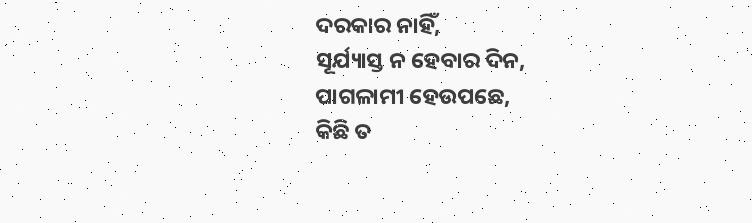ଦରକାର ନାହିଁ,
ସୂର୍ଯ୍ୟାସ୍ତ ନ ହେବାର ଦିନ,
ପାଗଳାମୀ ହେଉପଛେ,
କିଛି ତ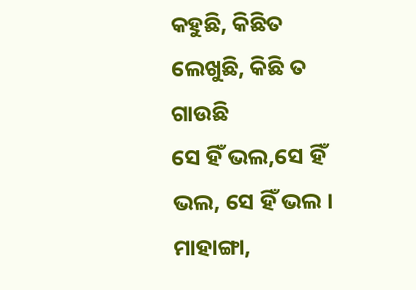କହୁଛି, କିଛିତ ଲେଖୁଛି, କିଛି ତ ଗାଉଛି
ସେ ହିଁ ଭଲ,ସେ ହିଁ ଭଲ, ସେ ହିଁ ଭଲ ।
ମାହାଙ୍ଗା,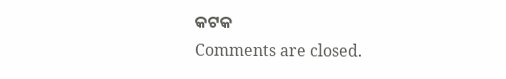କଟକ
Comments are closed.